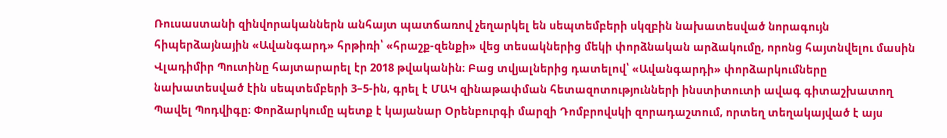Ռուսաստանի զինվորականներն անհայտ պատճառով չեղարկել են սեպտեմբերի սկզբին նախատեսված նորագույն հիպերձայնային «Ավանգարդ» հրթիռի՝ «հրաշք-զենքի» վեց տեսակներից մեկի փորձնական արձակումը, որոնց հայտնվելու մասին Վլադիմիր Պուտինը հայտարարել էր 2018 թվականին։ Բաց տվյալներից դատելով՝ «Ավանգարդի» փորձարկումները նախատեսված էին սեպտեմբերի 3–5-ին, գրել է ՄԱԿ զինաթափման հետազոտությունների ինստիտուտի ավագ գիտաշխատող Պավել Պոդվիգը։ Փորձարկումը պետք է կայանար Օրենբուրգի մարզի Դոմբրովսկի զորադաշտում, որտեղ տեղակայված է այս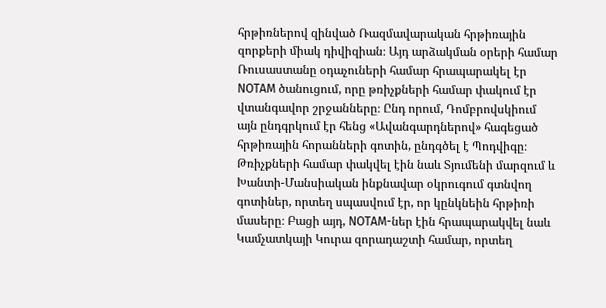հրթիռներով զինված Ռազմավարական հրթիռային զորքերի միակ դիվիզիան։ Այդ արձակման օրերի համար Ռուսաստանը օդաչուների համար հրապարակել էր NOTAM ծանուցում, որը թռիչքների համար փակում էր վտանգավոր շրջանները։ Ընդ որում, Դոմբրովսկիում այն ընդգրկում էր հենց «Ավանգարդներով» հագեցած հրթիռային հորանների գոտին, ընդգծել է Պոդվիգը։ Թռիչքների համար փակվել էին նաև Տյումենի մարզում և Խանտի-Մանսիական ինքնավար օկրուգում գտնվող գոտիներ, որտեղ սպասվում էր, որ կընկնեին հրթիռի մասերը։ Բացի այդ, NOTAM-ներ էին հրապարակվել նաև Կամչատկայի Կուրա զորադաշտի համար, որտեղ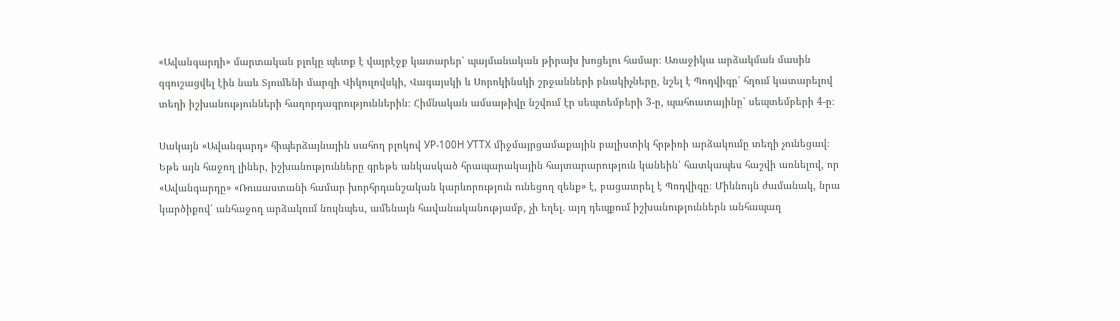«Ավանգարդի» մարտական բլոկը պետք է վայրէջք կատարեր՝ պայմանական թիրախ խոցելու համար։ Առաջիկա արձակման մասին զգուշացվել էին նաև Տյումենի մարզի Վիկուլովսկի, Վագայսկի և Սորոկինսկի շրջանների բնակիչները, նշել է Պոդվիգը՝ հղում կատարելով տեղի իշխանությունների հաղորդագրություններին։ Հիմնական ամսաթիվը նշվում էր սեպտեմբերի 3-ը, պահուստայինը՝ սեպտեմբերի 4-ը։

Սակայն «Ավանգարդ» հիպերձայնային սահող բլոկով УР-100Н УТТХ միջմայրցամաքային բալիստիկ հրթիռի արձակումը տեղի չունեցավ։ Եթե այն հաջող լիներ, իշխանությունները գրեթե անկասկած հրապարակային հայտարարություն կանեին՝ հատկապես հաշվի առնելով, որ «Ավանգարդը» «Ռուսաստանի համար խորհրդանշական կարևորություն ունեցող զենք» է, բացատրել է Պոդվիգը։ Միևնույն ժամանակ, նրա կարծիքով՝ անհաջող արձակում նույնպես, ամենայն հավանականությամբ, չի եղել․ այդ դեպքում իշխանություններն անհապաղ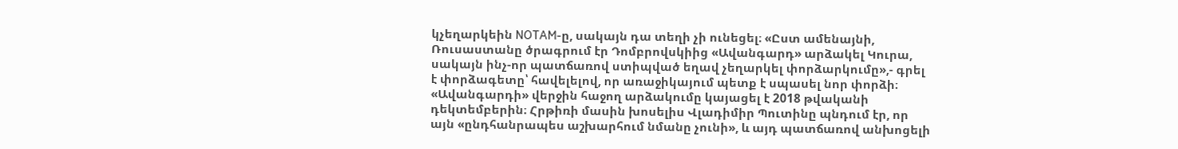կչեղարկեին NOTAM-ը, սակայն դա տեղի չի ունեցել։ «Ըստ ամենայնի, Ռուսաստանը ծրագրում էր Դոմբրովսկիից «Ավանգարդ» արձակել Կուրա, սակայն ինչ-որ պատճառով ստիպված եղավ չեղարկել փորձարկումը»,- գրել է փորձագետը՝ հավելելով, որ առաջիկայում պետք է սպասել նոր փորձի։ «Ավանգարդի» վերջին հաջող արձակումը կայացել է 2018 թվականի դեկտեմբերին։ Հրթիռի մասին խոսելիս Վլադիմիր Պուտինը պնդում էր, որ այն «ընդհանրապես աշխարհում նմանը չունի», և այդ պատճառով անխոցելի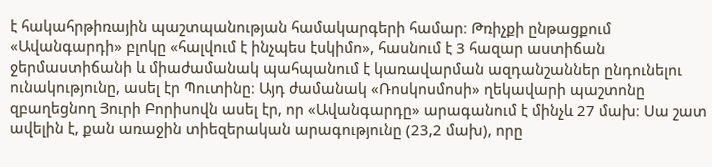է հակահրթիռային պաշտպանության համակարգերի համար։ Թռիչքի ընթացքում «Ավանգարդի» բլոկը «հալվում է ինչպես էսկիմո», հասնում է 3 հազար աստիճան ջերմաստիճանի և միաժամանակ պահպանում է կառավարման ազդանշաններ ընդունելու ունակությունը, ասել էր Պուտինը։ Այդ ժամանակ «Ռոսկոսմոսի» ղեկավարի պաշտոնը զբաղեցնող Յուրի Բորիսովն ասել էր, որ «Ավանգարդը» արագանում է մինչև 27 մախ։ Սա շատ ավելին է, քան առաջին տիեզերական արագությունը (23,2 մախ), որը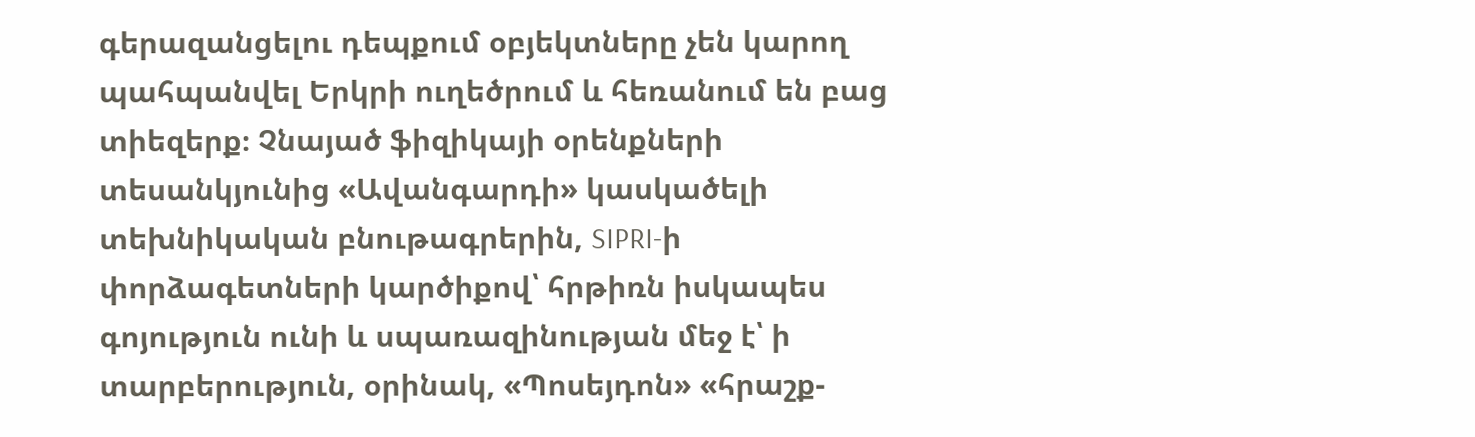գերազանցելու դեպքում օբյեկտները չեն կարող պահպանվել Երկրի ուղեծրում և հեռանում են բաց տիեզերք։ Չնայած ֆիզիկայի օրենքների տեսանկյունից «Ավանգարդի» կասկածելի տեխնիկական բնութագրերին, SIPRI-ի փորձագետների կարծիքով՝ հրթիռն իսկապես գոյություն ունի և սպառազինության մեջ է՝ ի տարբերություն, օրինակ, «Պոսեյդոն» «հրաշք-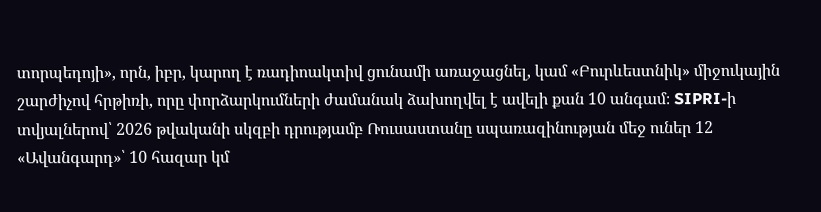տորպեդոյի», որն, իբր, կարող է ռադիոակտիվ ցունամի առաջացնել, կամ «Բուրևեստնիկ» միջուկային շարժիչով հրթիռի, որը փորձարկումների ժամանակ ձախողվել է ավելի քան 10 անգամ։ SIPRI-ի տվյալներով՝ 2026 թվականի սկզբի դրությամբ Ռուսաստանը սպառազինության մեջ ուներ 12 «Ավանգարդ»՝ 10 հազար կմ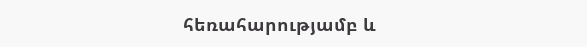հեռահարությամբ և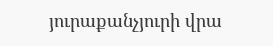յուրաքանչյուրի վրա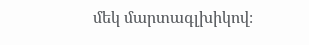մեկ մարտագլխիկով։